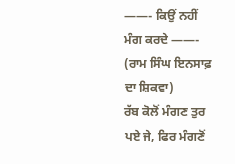——- ਕਿਉਂ ਨਹੀਂ ਮੰਗ ਕਰਦੇ ——-
(ਰਾਮ ਸਿੰਘ ਇਨਸਾਫ਼ ਦਾ ਸ਼ਿਕਵਾ)
ਰੱਬ ਕੋਲੋਂ ਮੰਗਣ ਤੁਰ ਪਏ ਜੇ, ਫਿਰ ਮੰਗਣੋਂ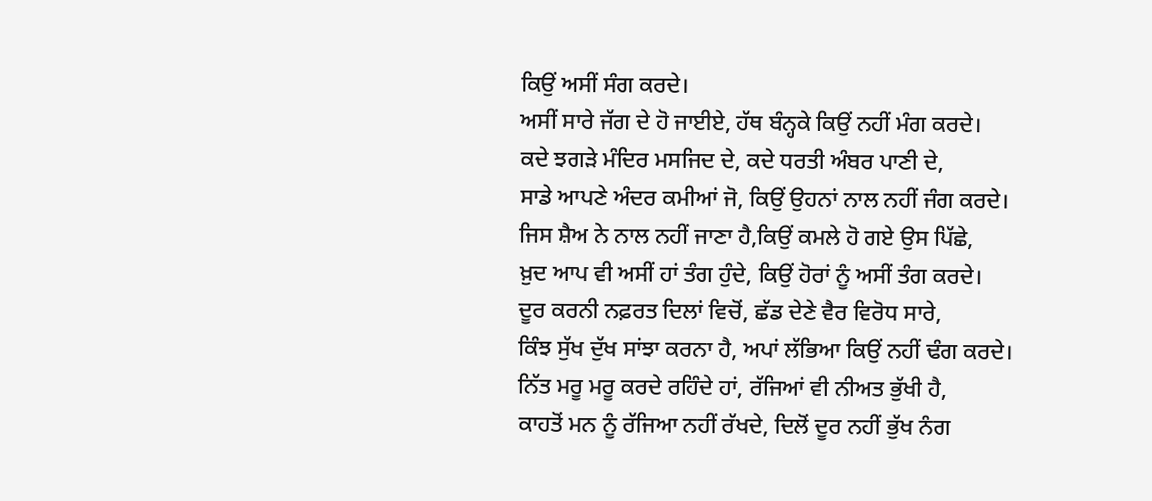ਕਿਉਂ ਅਸੀਂ ਸੰਗ ਕਰਦੇ।
ਅਸੀਂ ਸਾਰੇ ਜੱਗ ਦੇ ਹੋ ਜਾਈਏ, ਹੱਥ ਬੰਨ੍ਹਕੇ ਕਿਉਂ ਨਹੀਂ ਮੰਗ ਕਰਦੇ।
ਕਦੇ ਝਗੜੇ ਮੰਦਿਰ ਮਸਜਿਦ ਦੇ, ਕਦੇ ਧਰਤੀ ਅੰਬਰ ਪਾਣੀ ਦੇ,
ਸਾਡੇ ਆਪਣੇ ਅੰਦਰ ਕਮੀਆਂ ਜੋ, ਕਿਉਂ ਉਹਨਾਂ ਨਾਲ ਨਹੀਂ ਜੰਗ ਕਰਦੇ।
ਜਿਸ ਸ਼ੈਅ ਨੇ ਨਾਲ ਨਹੀਂ ਜਾਣਾ ਹੈ,ਕਿਉਂ ਕਮਲੇ ਹੋ ਗਏ ਉਸ ਪਿੱਛੇ,
ਖ਼ੁਦ ਆਪ ਵੀ ਅਸੀਂ ਹਾਂ ਤੰਗ ਹੁੰਦੇ, ਕਿਉਂ ਹੋਰਾਂ ਨੂੰ ਅਸੀਂ ਤੰਗ ਕਰਦੇ।
ਦੂਰ ਕਰਨੀ ਨਫ਼ਰਤ ਦਿਲਾਂ ਵਿਚੋਂ, ਛੱਡ ਦੇਣੇ ਵੈਰ ਵਿਰੋਧ ਸਾਰੇ,
ਕਿੰਝ ਸੁੱਖ ਦੁੱਖ ਸਾਂਝਾ ਕਰਨਾ ਹੈ, ਅਪਾਂ ਲੱਭਿਆ ਕਿਉਂ ਨਹੀਂ ਢੰਗ ਕਰਦੇ।
ਨਿੱਤ ਮਰੂ ਮਰੂ ਕਰਦੇ ਰਹਿੰਦੇ ਹਾਂ, ਰੱਜਿਆਂ ਵੀ ਨੀਅਤ ਭੁੱਖੀ ਹੈ,
ਕਾਹਤੋਂ ਮਨ ਨੂੰ ਰੱਜਿਆ ਨਹੀਂ ਰੱਖਦੇ, ਦਿਲੋਂ ਦੂਰ ਨਹੀਂ ਭੁੱਖ ਨੰਗ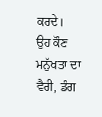ਕਰਦੇ।
ਉਹ ਕੌਣ ਮਨੁੱਖਤਾ ਦਾ ਵੈਰੀ, ਡੰਗ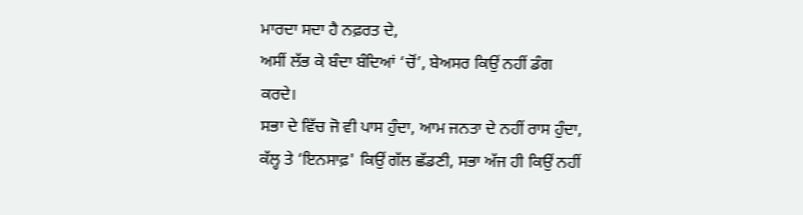ਮਾਰਦਾ ਸਦਾ ਹੈ ਨਫ਼ਰਤ ਦੇ,
ਅਸੀਂ ਲੱਭ ਕੇ ਬੰਦਾ ਬੰਦਿਆਂ ‘ਚੋਂ’, ਬੇਅਸਰ ਕਿਉਂ ਨਹੀਂ ਡੰਗ ਕਰਦੇ।
ਸਭਾ ਦੇ ਵਿੱਚ ਜੋ ਵੀ ਪਾਸ ਹੁੰਦਾ, ਆਮ ਜਨਤਾ ਦੇ ਨਹੀਂ ਰਾਸ ਹੁੰਦਾ,
ਕੱਲ੍ਹ ਤੇ ‘ਇਨਸਾਫ਼' ਕਿਉਂ ਗੱਲ ਛੱਡਣੀ, ਸਭਾ ਅੱਜ ਹੀ ਕਿਉਂ ਨਹੀਂ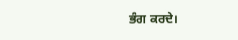ਭੰਗ ਕਰਦੇ।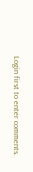Login first to enter comments.